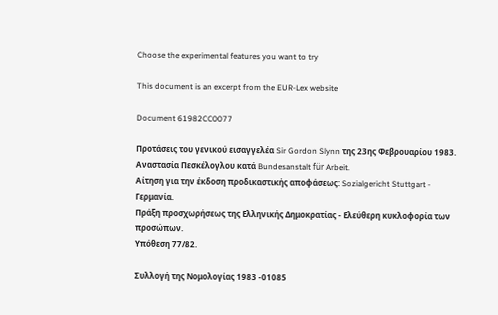Choose the experimental features you want to try

This document is an excerpt from the EUR-Lex website

Document 61982CC0077

Προτάσεις του γενικού εισαγγελέα Sir Gordon Slynn της 23ης Φεβρουαρίου 1983.
Αναστασία Πεσκέλογλου κατά Bundesanstalt für Arbeit.
Αίτηση για την έκδοση προδικαστικής αποφάσεως: Sozialgericht Stuttgart - Γερμανία.
Πράξη προσχωρήσεως της Ελληνικής Δημοκρατίας - Ελεύθερη κυκλοφορία των προσώπων.
Υπόθεση 77/82.

Συλλογή της Νομολογίας 1983 -01085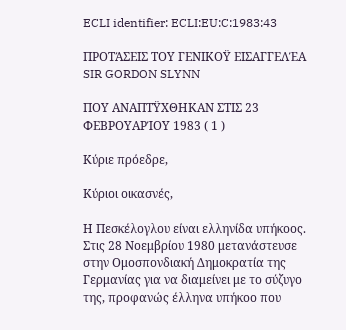ECLI identifier: ECLI:EU:C:1983:43

ΠΡΟΤΆΣΕΙΣ ΤΟΥ ΓΕΝΙΚΟΫ ΕΙΣΑΓΓΕΛΈΑ SIR GORDON SLYNN

ΠΟΥ ΑΝΑΠΤΫΧΘΗΚΑΝ ΣΤΙΣ 23 ΦΕΒΡΟΥΑΡΊΟΥ 1983 ( 1 )

Κύριε πρόεδρε,

Κύριοι οικασνές,

Η Πεσκέλογλου είναι ελληνίδα υπήκοος. Στις 28 Νοεμβρίου 1980 μετανάστευσε στην Ομοσπονδιακή Δημοκρατία της Γερμανίας για να διαμείνει με το σύζυγο της, προφανώς έλληνα υπήκοο που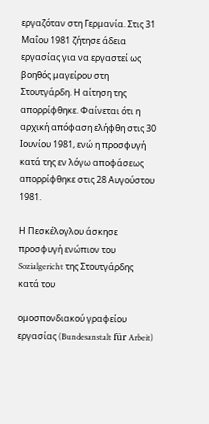εργαζόταν στη Γερμανία. Στις 31 Μαΐου 1981 ζήτησε άδεια εργασίας για να εργαστεί ως βοηθός μαγείρου στη Στουτγάρδη. Η αίτηση της απορρίφθηκε. Φαίνεται ότι η αρχική απόφαση ελήφθη στις 30 Ιουνίου 1981, ενώ η προσφυγή κατά της εν λόγω αποφάσεως απορρίφθηκε στις 28 Αυγούστου 1981.

Η Πεσκέλογλου άσκησε προσφυγή ενώπιον του Sozialgericht της Στουτγάρδης κατά του

ομοσπονδιακού γραφείου εργασίας (Bundesanstalt für Arbeit)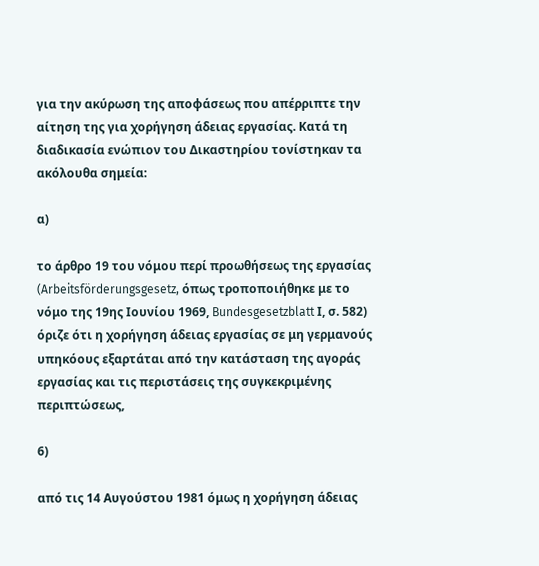για την ακύρωση της αποφάσεως που απέρριπτε την αίτηση της για χορήγηση άδειας εργασίας. Κατά τη διαδικασία ενώπιον του Δικαστηρίου τονίστηκαν τα ακόλουθα σημεία:

α)

το άρθρο 19 του νόμου περί προωθήσεως της εργασίας (Arbeitsförderungsgesetz, όπως τροποποιήθηκε με το νόμο της 19ης Ιουνίου 1969, Bundesgesetzblatt Ι, σ. 582) όριζε ότι η χορήγηση άδειας εργασίας σε μη γερμανούς υπηκόους εξαρτάται από την κατάσταση της αγοράς εργασίας και τις περιστάσεις της συγκεκριμένης περιπτώσεως,

6)

από τις 14 Αυγούστου 1981 όμως η χορήγηση άδειας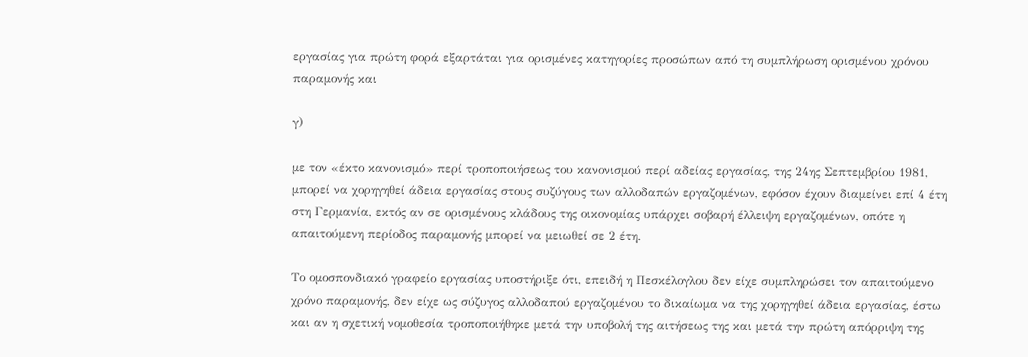εργασίας για πρώτη φορά εξαρτάται για ορισμένες κατηγορίες προσώπων από τη συμπλήρωση ορισμένου χρόνου παραμονής και

γ)

με τον «έκτο κανονισμό» περί τροποποιήσεως του κανονισμού περί αδείας εργασίας, της 24ης Σεπτεμβρίου 1981, μπορεί να χορηγηθεί άδεια εργασίας στους συζύγους των αλλοδαπών εργαζομένων, εφόσον έχουν διαμείνει επί 4 έτη στη Γερμανία, εκτός αν σε ορισμένους κλάδους της οικονομίας υπάρχει σοβαρή έλλειψη εργαζομένων, οπότε η απαιτούμενη περίοδος παραμονής μπορεί να μειωθεί σε 2 έτη.

Το ομοσπονδιακό γραφείο εργασίας υποστήριξε ότι, επειδή η Πεσκέλογλου δεν είχε συμπληρώσει τον απαιτούμενο χρόνο παραμονής, δεν είχε ως σύζυγος αλλοδαπού εργαζομένου το δικαίωμα να της χορηγηθεί άδεια εργασίας, έστω και αν η σχετική νομοθεσία τροποποιήθηκε μετά την υποβολή της αιτήσεως της και μετά την πρώτη απόρριψη της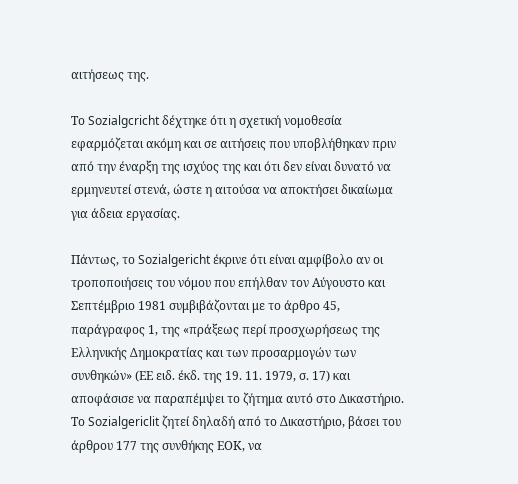αιτήσεως της.

Το Sozialgcricht δέχτηκε ότι η σχετική νομοθεσία εφαρμόζεται ακόμη και σε αιτήσεις που υποβλήθηκαν πριν από την έναρξη της ισχύος της και ότι δεν είναι δυνατό να ερμηνευτεί στενά, ώστε η αιτούσα να αποκτήσει δικαίωμα για άδεια εργασίας.

Πάντως, το Sozialgericht έκρινε ότι είναι αμφίβολο αν οι τροποποιήσεις του νόμου που επήλθαν τον Αύγουστο και Σεπτέμβριο 1981 συμβιβάζονται με το άρθρο 45, παράγραφος 1, της «πράξεως περί προσχωρήσεως της Ελληνικής Δημοκρατίας και των προσαρμογών των συνθηκών» (ΕΕ ειδ. έκδ. της 19. 11. 1979, σ. 17) και αποφάσισε να παραπέμψει το ζήτημα αυτό στο Δικαστήριο. Το Sozialgericlit ζητεί δηλαδή από το Δικαστήριο, βάσει του άρθρου 177 της συνθήκης ΕΟΚ, να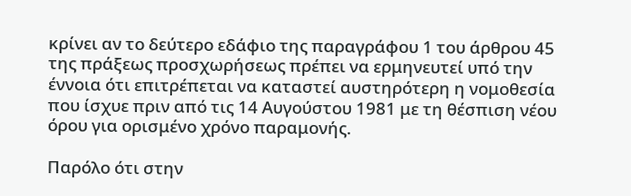κρίνει αν το δεύτερο εδάφιο της παραγράφου 1 του άρθρου 45 της πράξεως προσχωρήσεως πρέπει να ερμηνευτεί υπό την έννοια ότι επιτρέπεται να καταστεί αυστηρότερη η νομοθεσία που ίσχυε πριν από τις 14 Αυγούστου 1981 με τη θέσπιση νέου όρου για ορισμένο χρόνο παραμονής.

Παρόλο ότι στην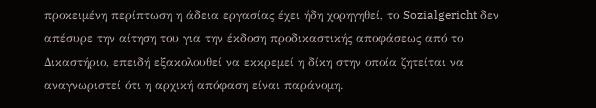προκειμένη περίπτωση η άδεια εργασίας έχει ήδη χορηγηθεί, το Sozialgericht δεν απέσυρε την αίτηση του για την έκδοση προδικαστικής αποφάσεως από το Δικαστήριο, επειδή εξακολουθεί να εκκρεμεί η δίκη στην οποία ζητείται να αναγνωριστεί ότι η αρχική απόφαση είναι παράνομη.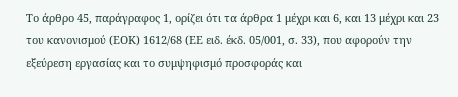Το άρθρο 45, παράγραφος 1, ορίζει ότι τα άρθρα 1 μέχρι και 6, και 13 μέχρι και 23 του κανονισμού (ΕΟΚ) 1612/68 (ΕΕ ειδ. έκδ. 05/001, σ. 33), που αφορούν την εξεύρεση εργασίας και το συμψηφισμό προσφοράς και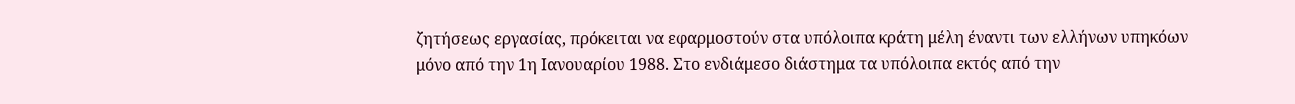ζητήσεως εργασίας, πρόκειται να εφαρμοστούν στα υπόλοιπα κράτη μέλη έναντι των ελλήνων υπηκόων μόνο από την 1η Ιανουαρίου 1988. Στο ενδιάμεσο διάστημα τα υπόλοιπα εκτός από την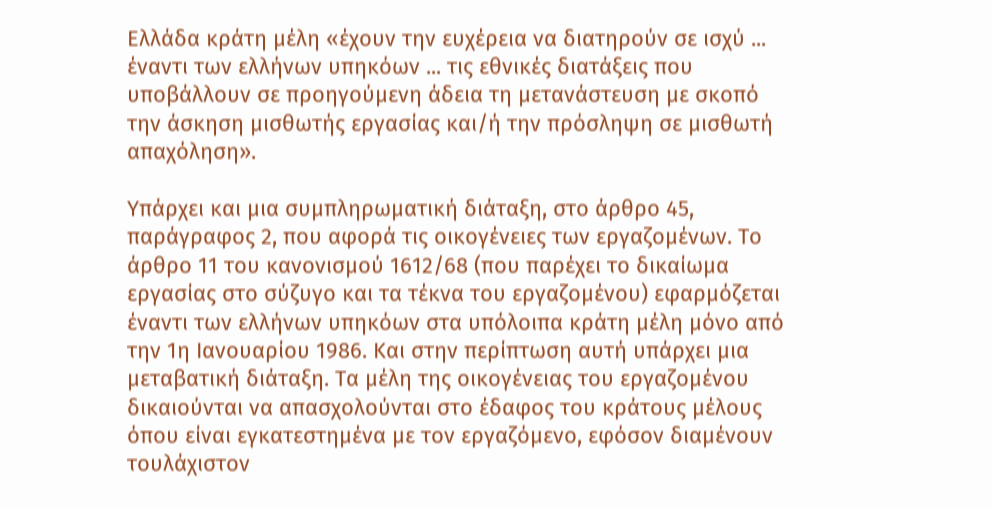Ελλάδα κράτη μέλη «έχουν την ευχέρεια να διατηρούν σε ισχύ ... έναντι των ελλήνων υπηκόων ... τις εθνικές διατάξεις που υποβάλλουν σε προηγούμενη άδεια τη μετανάστευση με σκοπό την άσκηση μισθωτής εργασίας και/ή την πρόσληψη σε μισθωτή απαχόληση».

Υπάρχει και μια συμπληρωματική διάταξη, στο άρθρο 45, παράγραφος 2, που αφορά τις οικογένειες των εργαζομένων. Το άρθρο 11 του κανονισμού 1612/68 (που παρέχει το δικαίωμα εργασίας στο σύζυγο και τα τέκνα του εργαζομένου) εφαρμόζεται έναντι των ελλήνων υπηκόων στα υπόλοιπα κράτη μέλη μόνο από την 1η Ιανουαρίου 1986. Και στην περίπτωση αυτή υπάρχει μια μεταβατική διάταξη. Τα μέλη της οικογένειας του εργαζομένου δικαιούνται να απασχολούνται στο έδαφος του κράτους μέλους όπου είναι εγκατεστημένα με τον εργαζόμενο, εφόσον διαμένουν τουλάχιστον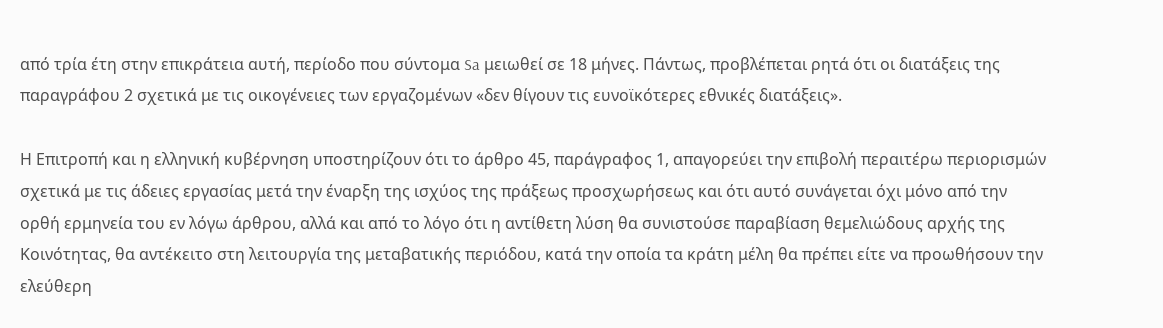από τρία έτη στην επικράτεια αυτή, περίοδο που σύντομα Sa μειωθεί σε 18 μήνες. Πάντως, προβλέπεται ρητά ότι οι διατάξεις της παραγράφου 2 σχετικά με τις οικογένειες των εργαζομένων «δεν θίγουν τις ευνοϊκότερες εθνικές διατάξεις».

Η Επιτροπή και η ελληνική κυβέρνηση υποστηρίζουν ότι το άρθρο 45, παράγραφος 1, απαγορεύει την επιβολή περαιτέρω περιορισμών σχετικά με τις άδειες εργασίας μετά την έναρξη της ισχύος της πράξεως προσχωρήσεως και ότι αυτό συνάγεται όχι μόνο από την ορθή ερμηνεία του εν λόγω άρθρου, αλλά και από το λόγο ότι η αντίθετη λύση θα συνιστούσε παραβίαση θεμελιώδους αρχής της Κοινότητας, θα αντέκειτο στη λειτουργία της μεταβατικής περιόδου, κατά την οποία τα κράτη μέλη θα πρέπει είτε να προωθήσουν την ελεύθερη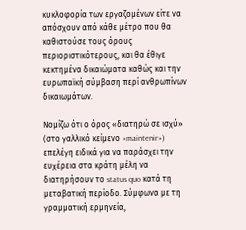κυκλοφορία των εργαζομένων είτε να απόσχουν από κάθε μέτρο που θα καθιστούσε τους όρους περιοριστικότερους, και θα έθιγε κεκτημένα δικαιώματα καθώς και την ευρωπαϊκή σύμβαση περί ανθρωπίνων δικαιωμάτων.

Νομίζω ότι ο όρος «διατηρώ σε ισχύ» (στο γαλλικό κείμενο «maintenir») επελέγη ειδικά για να παράσχει την ευχέρεια στα κράτη μέλη να διατηρήσουν το status quo κατά τη μεταβατική περίοδο. Σύμφωνα με τη γραμματική ερμηνεία,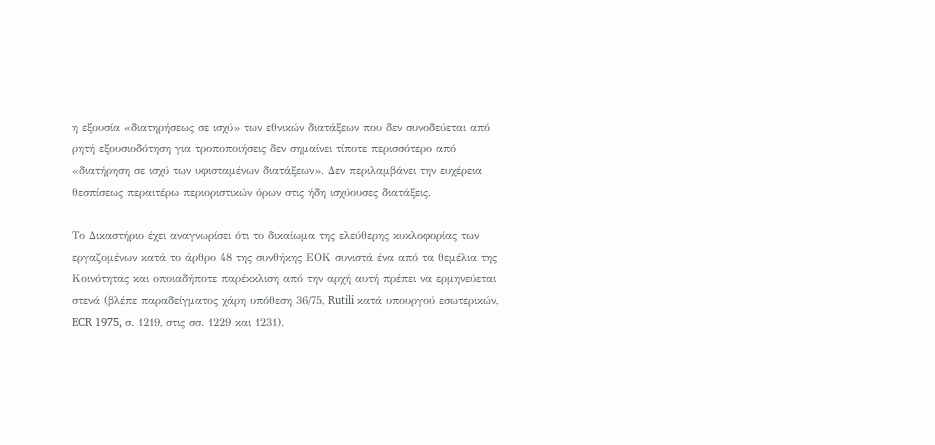η εξουσία «διατηρήσεως σε ισχύ» των εθνικών διατάξεων που δεν συνοδεύεται από ρητή εξουσιοδότηση για τροποποιήσεις δεν σημαίνει τίποτε περισσότερο από «διατήρηση σε ισχύ των υφισταμένων διατάξεων». Δεν περιλαμβάνει την ευχέρεια θεσπίσεως περαιτέρω περιοριστικών όρων στις ήδη ισχύουσες διατάξεις.

Το Δικαστήριο έχει αναγνωρίσει ότι το δικαίωμα της ελεύθερης κυκλοφορίας των εργαζομένων κατά το άρθρο 48 της συνθήκης ΕΟΚ συνιστά ένα από τα θεμέλια της Κοινότητας και οποιαδήποτε παρέκκλιση από την αρχή αυτή πρέπει να ερμηνεύεται στενά (βλέπε παραδείγματος χάρη υπόθεση 36/75, Rutili κατά υπουργού εσωτερικών, ECR 1975, σ. 1219, στις σσ. 1229 και 1231).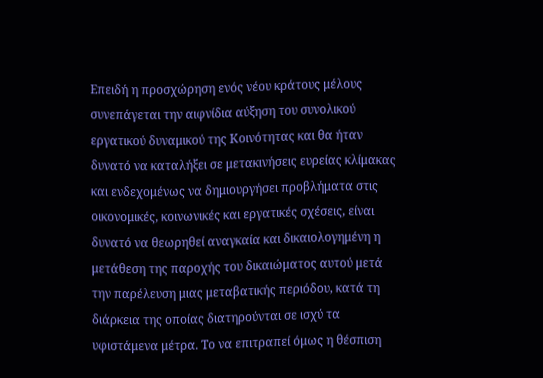Επειδή η προσχώρηση ενός νέου κράτους μέλους συνεπάγεται την αιφνίδια αύξηση του συνολικού εργατικού δυναμικού της Κοινότητας και θα ήταν δυνατό να καταλήξει σε μετακινήσεις ευρείας κλίμακας και ενδεχομένως να δημιουργήσει προβλήματα στις οικονομικές, κοινωνικές και εργατικές σχέσεις, είναι δυνατό να θεωρηθεί αναγκαία και δικαιολογημένη η μετάθεση της παροχής του δικαιώματος αυτού μετά την παρέλευση μιας μεταβατικής περιόδου, κατά τη διάρκεια της οποίας διατηρούνται σε ισχύ τα υφιστάμενα μέτρα. Το να επιτραπεί όμως η θέσπιση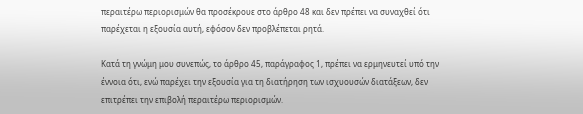περαιτέρω περιορισμών θα προσέκρουε στο άρθρο 48 και δεν πρέπει να συναχθεί ότι παρέχεται η εξουσία αυτή, εφόσον δεν προβλέπεται ρητά.

Κατά τη γνώμη μου συνεπώς, το άρθρο 45, παράγραφος 1, πρέπει να ερμηνευτεί υπό την έννοια ότι, ενώ παρέχει την εξουσία για τη διατήρηση των ισχυουσών διατάξεων, δεν επιτρέπει την επιβολή περαιτέρω περιορισμών.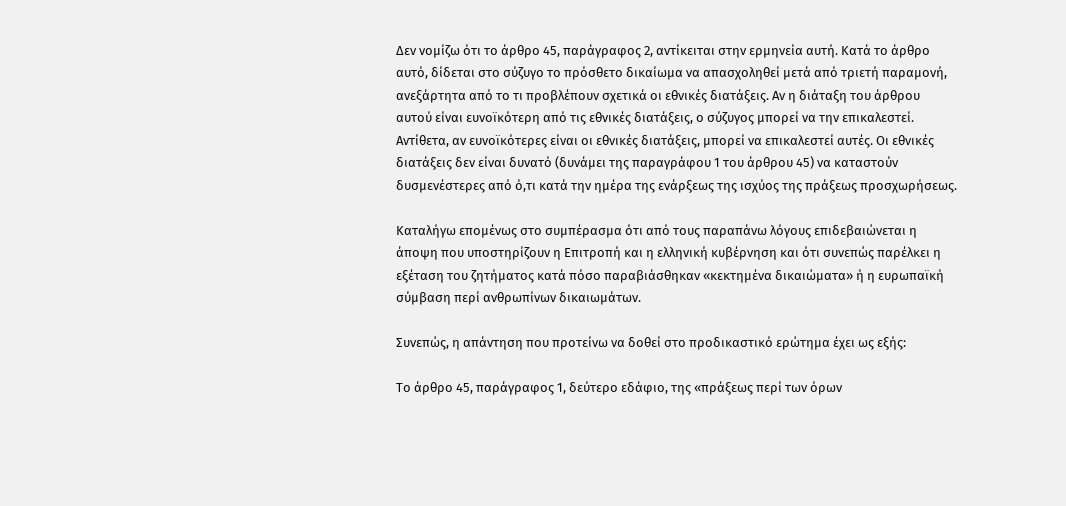Δεν νομίζω ότι το άρθρο 45, παράγραφος 2, αντίκειται στην ερμηνεία αυτή. Κατά το άρθρο αυτό, δίδεται στο σύζυγο το πρόσθετο δικαίωμα να απασχοληθεί μετά από τριετή παραμονή, ανεξάρτητα από το τι προβλέπουν σχετικά οι εθνικές διατάξεις. Αν η διάταξη του άρθρου αυτού είναι ευνοϊκότερη από τις εθνικές διατάξεις, ο σύζυγος μπορεί να την επικαλεστεί. Αντίθετα, αν ευνοϊκότερες είναι οι εθνικές διατάξεις, μπορεί να επικαλεστεί αυτές. Οι εθνικές διατάξεις δεν είναι δυνατό (δυνάμει της παραγράφου 1 του άρθρου 45) να καταστούν δυσμενέστερες από ό,τι κατά την ημέρα της ενάρξεως της ισχύος της πράξεως προσχωρήσεως.

Καταλήγω επομένως στο συμπέρασμα ότι από τους παραπάνω λόγους επιδεβαιώνεται η άποψη που υποστηρίζουν η Επιτροπή και η ελληνική κυβέρνηση και ότι συνεπώς παρέλκει η εξέταση του ζητήματος κατά πόσο παραβιάσθηκαν «κεκτημένα δικαιώματα» ή η ευρωπαϊκή σύμβαση περί ανθρωπίνων δικαιωμάτων.

Συνεπώς, η απάντηση που προτείνω να δοθεί στο προδικαστικό ερώτημα έχει ως εξής:

Το άρθρο 45, παράγραφος 1, δεύτερο εδάφιο, της «πράξεως περί των όρων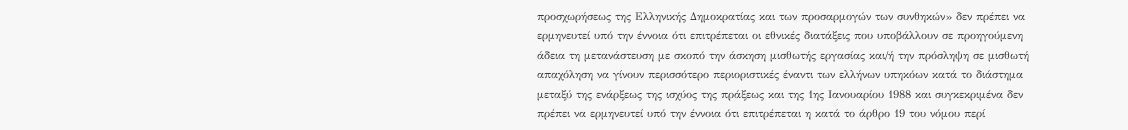προσχωρήσεως της Ελληνικής Δημοκρατίας και των προσαρμογών των συνθηκών» δεν πρέπει να ερμηνευτεί υπό την έννοια ότι επιτρέπεται οι εθνικές διατάξεις που υποβάλλουν σε προηγούμενη άδεια τη μετανάστευση με σκοπό την άσκηση μισθωτής εργασίας και/ή την πρόσληψη σε μισθωτή απαχόληση να γίνουν περισσότερο περιοριστικές έναντι των ελλήνων υπηκόων κατά το διάστημα μεταξύ της ενάρξεως της ισχύος της πράξεως και της 1ης Ιανουαρίου 1988 και συγκεκριμένα δεν πρέπει να ερμηνευτεί υπό την έννοια ότι επιτρέπεται η κατά το άρθρο 19 του νόμου περί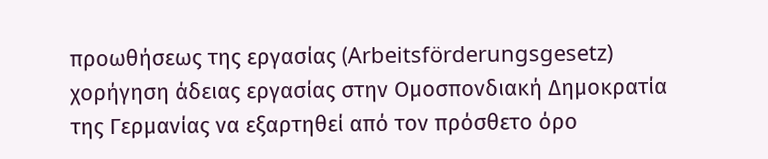προωθήσεως της εργασίας (Arbeitsförderungsgesetz) χορήγηση άδειας εργασίας στην Ομοσπονδιακή Δημοκρατία της Γερμανίας να εξαρτηθεί από τον πρόσθετο όρο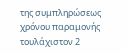της συμπληρώσεως χρόνου παραμονής τουλάχιστον 2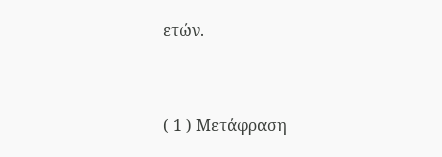ετών.


( 1 ) Μετάφραση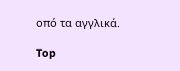οπό τα αγγλικά.

Top